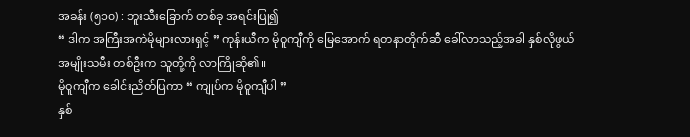အခန်း (၅၁၀) : ဘူးသီးခြောက် တစ်ခု အရင်းပြု၍
“ ဒါက အကြီးအကဲမိုများလားရှင့် ” ကုန်းယီက မိုဝူကျီကို မြေအောက် ရတနာတိုက်ဆီ ခေါ်လာသည့်အခါ နှစ်လိုဖွယ် အမျိုးသမီး တစ်ဦးက သူတို့ကို လာကြိုဆို၏။
မိုဝူကျီက ခေါင်းညိတ်ပြကာ “ ကျုပ်က မိုဝူကျီပါ ”
နှစ်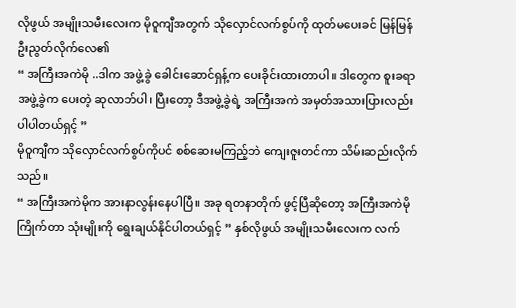လိုဖွယ် အမျိုးသမီးလေးက မိုဝူကျီအတွက် သိုလှောင်လက်စွပ်ကို ထုတ်မပေးခင် မြန်မြန် ဦးညွတ်လိုက်လေ၏
“ အကြီးအကဲမို ..ဒါက အဖွဲ့ခွဲ ခေါင်းဆောင်ရှန့်က ပေးခိုင်းထားတာပါ။ ဒါတွေက စူးခရာ အဖွဲ့ခွဲက ပေးတဲ့ ဆုလာဘ်ပါ၊ ပြီးတော့ ဒီအဖွဲ့ခွဲရဲ့ အကြီးအကဲ အမှတ်အသားပြားလည်း ပါပါတယ်ရှင့် ”
မိုဝူကျီက သိုလှောင်လက်စွပ်ကိုပင် စစ်ဆေးမကြည့်ဘဲ ကျေးဇူးတင်ကာ သိမ်းဆည်းလိုက်သည်။
“ အကြီးအကဲမိုက အားနာလွန်းနေပါပြီ။ အခု ရတနာတိုက် ဖွင့်ပြီဆိုတော့ အကြီးအကဲမို ကြိုက်တာ သုံးမျိုးကို ရွေးချယ်နိုင်ပါတယ်ရှင့် ” နှစ်လိုဖွယ် အမျိုးသမီးလေးက လက်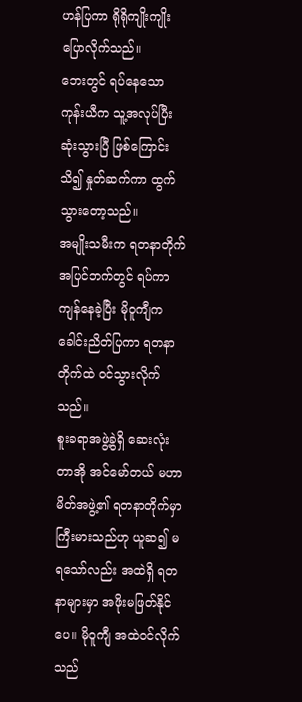ဟန်ပြကာ ရိုရိုကျိုးကျိုး ပြောလိုက်သည်။
ဘေးတွင် ရပ်နေသော ကုန်းယီက သူ့အလုပ်ပြီးဆုံးသွားပြီ ဖြစ်ကြောင်း သိ၍ နှုတ်ဆက်ကာ ထွက်သွားတော့သည်။
အမျိုးသမီးက ရတနာတိုက်အပြင်ဘက်တွင် ရပ်ကာ ကျန်နေခဲ့ပြီး မိုဝူကျီက ခေါင်းညိတ်ပြကာ ရတနာတိုက်ထဲ ဝင်သွားလိုက်သည်။
စူးခရာအဖွဲ့ခွဲရှိ ဆေးလုံးတာအို အင်မော်တယ် မဟာမိတ်အဖွဲ့၏ ရတနာတိုက်မှာ ကြီးမားသည်ဟု ယူဆ၍ မရသော်လည်း အထဲရှိ ရတနာများမှာ အဖိုးမဖြတ်နိုင်ပေ။ မိုဝူကျီ အထဲဝင်လိုက်သည်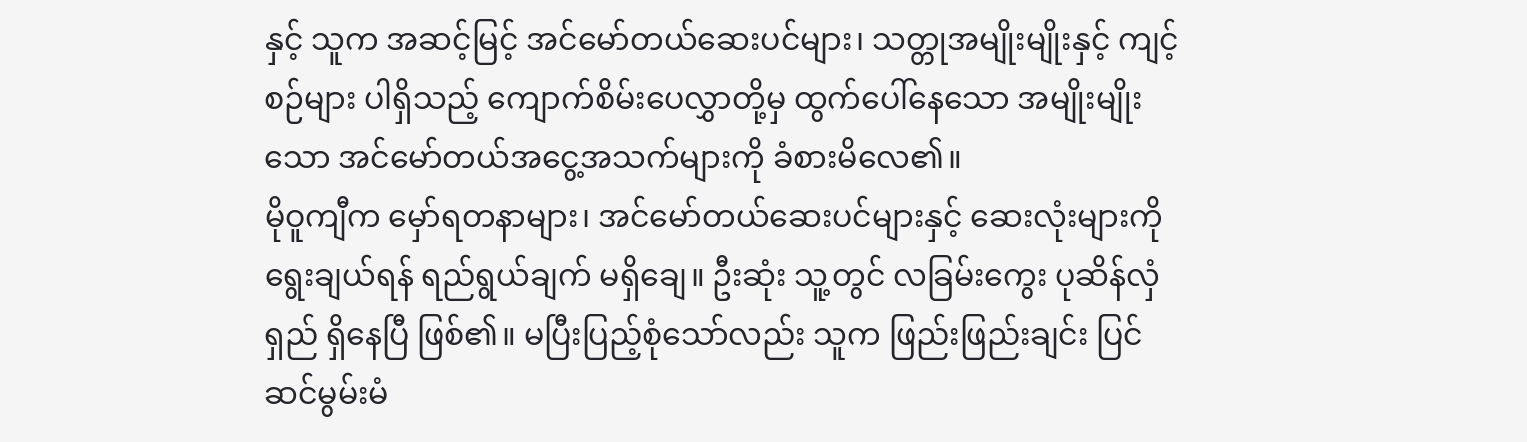နှင့် သူက အဆင့်မြင့် အင်မော်တယ်ဆေးပင်များ၊ သတ္တုအမျိုးမျိုးနှင့် ကျင့်စဉ်များ ပါရှိသည့် ကျောက်စိမ်းပေလွှာတို့မှ ထွက်ပေါ်နေသော အမျိုးမျိုးသော အင်မော်တယ်အငွေ့အသက်များကို ခံစားမိလေ၏။
မိုဝူကျီက မှော်ရတနာများ၊ အင်မော်တယ်ဆေးပင်များနှင့် ဆေးလုံးများကို ရွေးချယ်ရန် ရည်ရွယ်ချက် မရှိချေ။ ဦးဆုံး သူ့တွင် လခြမ်းကွေး ပုဆိန်လှံရှည် ရှိနေပြီ ဖြစ်၏။ မပြီးပြည့်စုံသော်လည်း သူက ဖြည်းဖြည်းချင်း ပြင်ဆင်မွမ်းမံ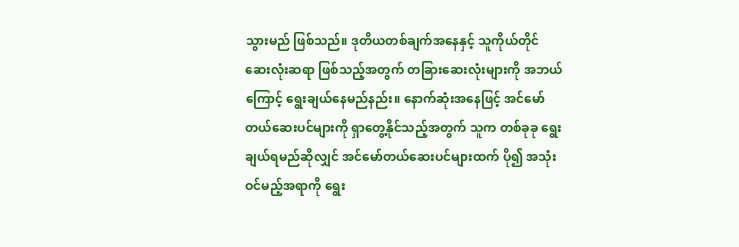သွားမည် ဖြစ်သည်။ ဒုတိယတစ်ချက်အနေနှင့် သူကိုယ်တိုင် ဆေးလုံးဆရာ ဖြစ်သည့်အတွက် တခြားဆေးလုံးများကို အဘယ်ကြောင့် ရွေးချယ်နေမည်နည်း။ နောက်ဆုံးအနေဖြင့် အင်မော်တယ်ဆေးပင်များကို ရှာတွေ့နိုင်သည့်အတွက် သူက တစ်ခုခု ရွေးချယ်ရမည်ဆိုလျှင် အင်မော်တယ်ဆေးပင်များထက် ပို၍ အသုံးဝင်မည့်အရာကို ရွေး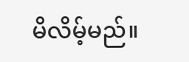မိလိမ့်မည်။